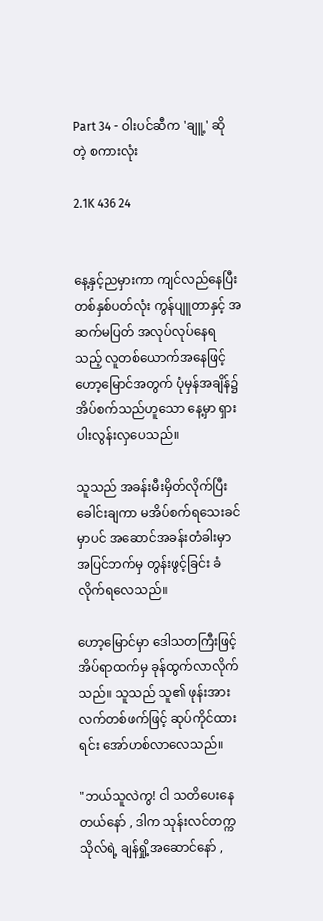Part 34 - ဝါးပင်ဆီက 'ချူ့' ဆိုတဲ့ စကားလုံး

2.1K 436 24


နေ့နှင့်ညမှားကာ ကျင်လည်နေပြီး တစ်နှစ်ပတ်လုံး ကွန်ပျူတာနှင့် အဆက်မပြတ် အလုပ်လုပ်နေရသည့် လူတစ်ယောက်အနေဖြင့် ဟော့မြောင်အတွက် ပုံမှန်အချိန်၌ အိပ်စက်သည်ဟူသော နေ့မှာ ရှားပါးလွန်းလှပေသည်။

သူသည် အခန်းမီးမှိတ်လိုက်ပြီး ခေါင်းချကာ မအိပ်စက်ရသေးခင်မှာပင် အဆောင်အခန်းတံခါးမှာ အပြင်ဘက်မှ တွန်းဖွင့်ခြင်း ခံလိုက်ရလေသည်။

ဟော့မြောင်မှာ ဒေါသတကြီးဖြင့် အိပ်ရာထက်မှ ခုန်ထွက်လာလိုက်သည်။ သူသည် သူ၏ ဖုန်းအား လက်တစ်ဖက်ဖြင့် ဆုပ်ကိုင်ထားရင်း အော်ဟစ်လာလေသည်။

"ဘယ်သူလဲကွ! ငါ သတိပေးနေတယ်နော် , ဒါက သုန်းလင်တက္ကသိုလ်ရဲ့ ချန်ရှို့အဆောင်နော် ,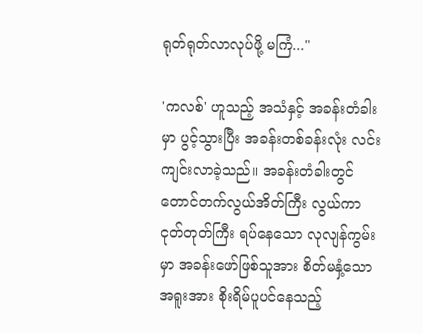ရုတ်ရုတ်လာလုပ်ဖို့ မကြံ..."

'ကလစ်' ဟူသည့် အသံနှင့် အခန်းတံခါးမှာ ပွင့်သွားပြီး အခန်းတစ်ခန်းလုံး လင်းကျင်းလာခဲ့သည်။ အခန်းတံခါးတွင် တောင်တက်လွယ်အိတ်ကြီး လွယ်ကာ ငုတ်တုတ်ကြီး ရပ်နေသော လုလျန်ကွမ်းမှာ အခန်းဖော်ဖြစ်သူအား စိတ်မနှံ့သောအရူးအား စိုးရိမ်ပူပင်နေသည့်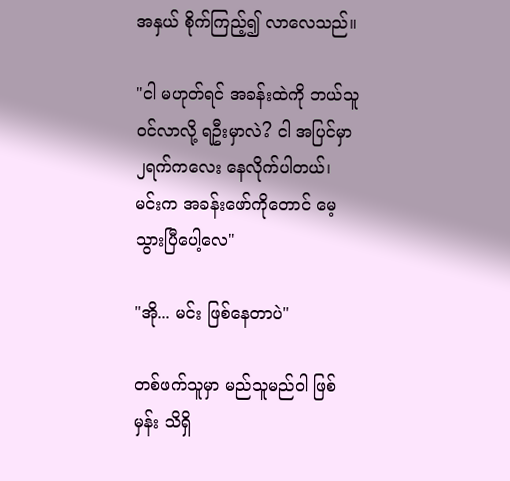အနှယ် စိုက်ကြည့်၍ လာလေသည်။

"ငါ မဟုတ်ရင် အခန်းထဲကို ဘယ်သူ ဝင်လာလို့ ရဦးမှာလဲ? ငါ အပြင်မှာ ၂ရက်ကလေး နေလိုက်ပါတယ်၊ မင်းက အခန်းဖော်ကိုတောင် မေ့သွားပြီပေါ့လေ"

"အို... မင်း ဖြစ်နေတာပဲ"

တစ်ဖက်သူမှာ မည်သူမည်ဝါ ဖြစ်မှန်း သိရှိ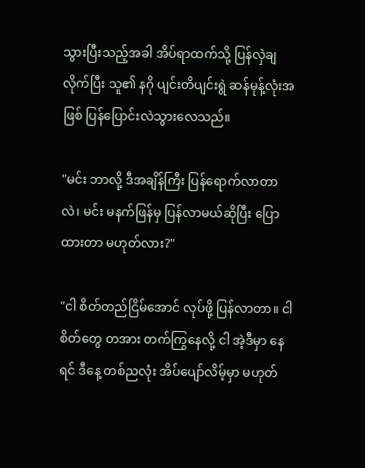သွားပြီးသည့်အခါ အိပ်ရာထက်သို့ ပြန်လှဲချလိုက်ပြီး သူ၏ နဂို ပျင်းတိပျင်းရွဲ ဆန်မုန့်လုံးအဖြစ် ပြန်ပြောင်းလဲသွားလေသည်။

"မင်း ဘာလို့ ဒီအချိန်ကြီး ပြန်ရောက်လာတာလဲ၊ မင်း မနက်ဖြန်မှ ပြန်လာမယ်ဆိုပြီး ပြောထားတာ မဟုတ်လား?"

"ငါ စိတ်တည်ငြိမ်အောင် လုပ်ဖို့ ပြန်လာတာ။ ငါ စိတ်တွေ တအား တက်ကြွနေလို့ ငါ အဲ့ဒီမှာ နေရင် ဒီနေ့ တစ်ညလုံး အိပ်ပျော်လိမ့်မှာ မဟုတ်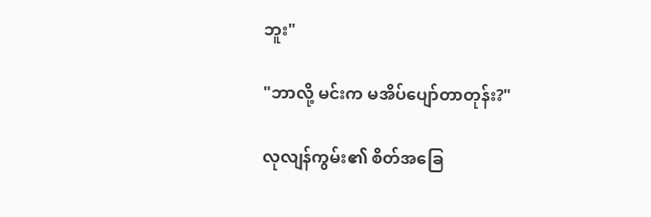ဘူး"

"ဘာလို့ မင်းက မအိပ်ပျော်တာတုန်း?"

လုလျန်ကွမ်း၏ စိတ်အခြေ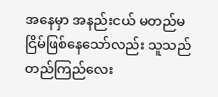အနေမှာ အနည်းငယ် မတည်မငြိမ်ဖြစ်နေသော်လည်း သူသည် တည်ကြည်လေး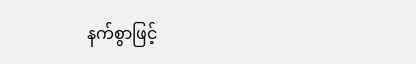နက်စွာဖြင့်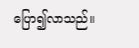ပြော၍လာသည်။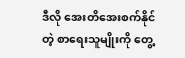ဒီလို အေးတိအေးစက်နိုင်တဲ့ စာရေးသူမျိုးကို တွေ့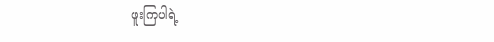ဖူးကြပါရဲ့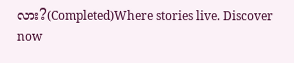လား?(Completed)Where stories live. Discover now